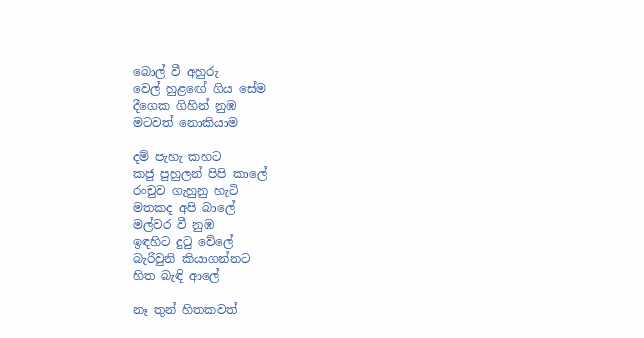බොල් වී අහුරු
වෙල් හුළඟේ ගිය සේම
දීගෙක ගිහින් නුඹ
මටවත් නොකියාම

දම් පැහැ කහට
කජු පුහුලන් පිපි කාලේ
රංචුව ගැහුනු හැටි
මතකද අපි බාලේ
මල්වර වී නුඹ
ඉඳහිට දු‍ටු වේලේ
බැරිවුනි කියාගන්නට
හිත බැඳි ආලේ

නෑ තුන් හිතකවත්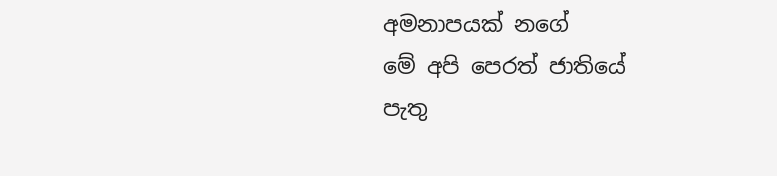අමනාපයක් නගේ
මේ අපි පෙරත් ජාතියේ
පැතු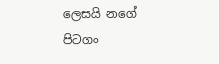ලෙසයි නගේ
පිටගං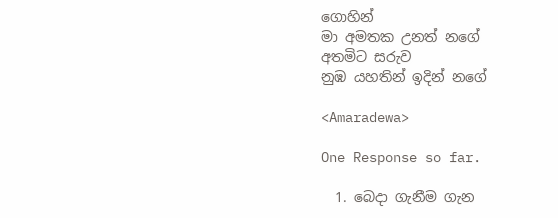ගොහින්
මා අමතක උනත් නගේ
අතමිට සරුව
නුඹ යහතින් ඉදින් නගේ

<Amaradewa>

One Response so far.

  1. බෙදා ගැනීම ගැන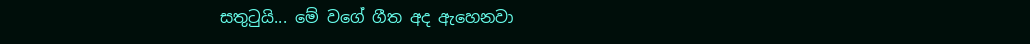සතුටුයි... මේ වගේ ගීත අද ඇහෙනවා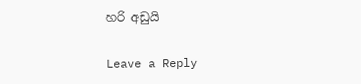හරි අඩුයි

Leave a Reply